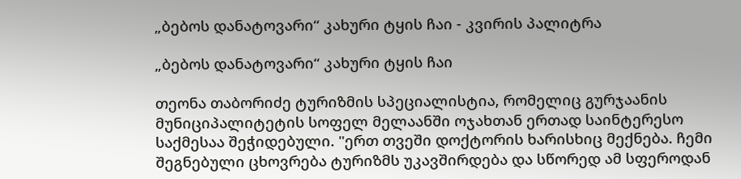„ბებოს დანატოვარი“ კახური ტყის ჩაი - კვირის პალიტრა

„ბებოს დანატოვარი“ კახური ტყის ჩაი

თეონა თაბორიძე ტურიზმის სპეციალისტია, რომელიც გურჯაანის მუნიციპალიტეტის სოფელ მელაანში ოჯახთან ერთად საინტერესო საქმესაა შეჭიდებული. "ერთ თვეში დოქტორის ხარისხიც მექნება. ჩემი შეგნებული ცხოვრება ტურიზმს უკავშირდება და სწორედ ამ სფეროდან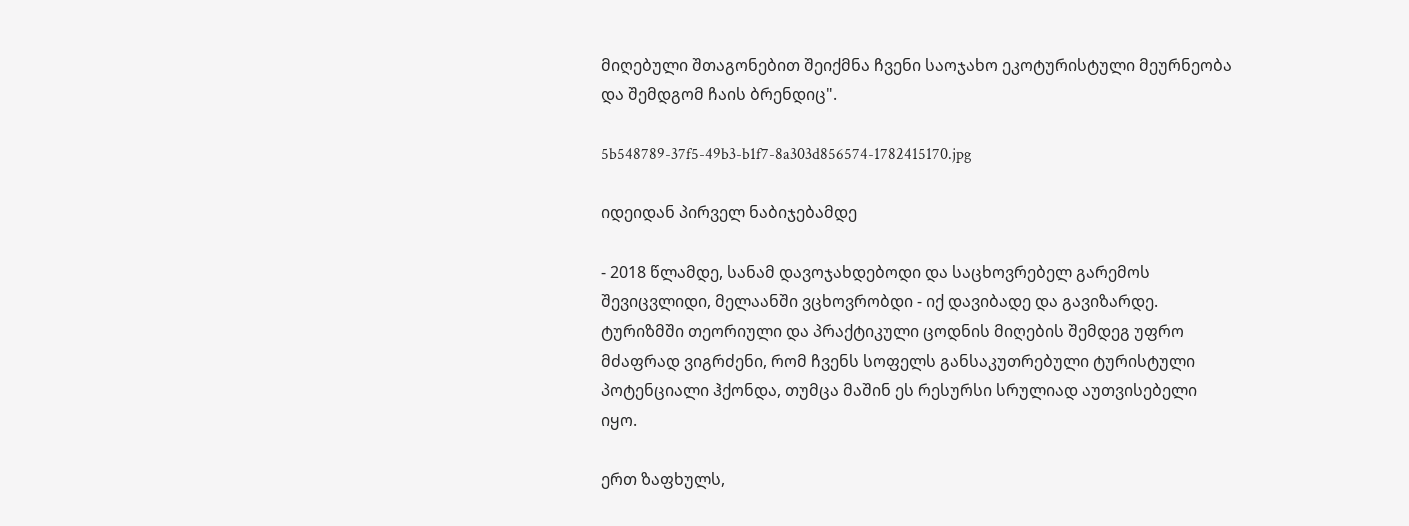მიღებული შთაგონებით შეიქმნა ჩვენი საოჯახო ეკოტურისტული მეურნეობა და შემდგომ ჩაის ბრენდიც".

5b548789-37f5-49b3-b1f7-8a303d856574-1782415170.jpg

იდეიდან პირველ ნაბიჯებამდე

- 2018 წლამდე, სანამ დავოჯახდებოდი და საცხოვრებელ გარემოს შევიცვლიდი, მელაანში ვცხოვრობდი - იქ დავიბადე და გავიზარდე. ტურიზმში თეორიული და პრაქტიკული ცოდნის მიღების შემდეგ უფრო მძაფრად ვიგრძენი, რომ ჩვენს სოფელს განსაკუთრებული ტურისტული პოტენციალი ჰქონდა, თუმცა მაშინ ეს რესურსი სრულიად აუთვისებელი იყო.

ერთ ზაფხულს,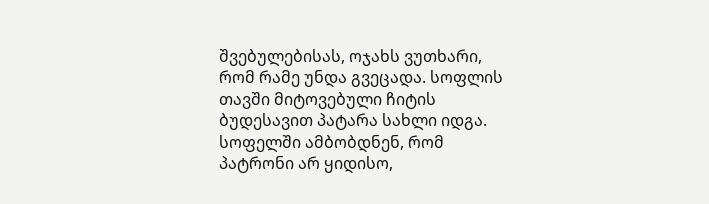შვებულებისას, ოჯახს ვუთხარი, რომ რამე უნდა გვეცადა. სოფლის თავში მიტოვებული ჩიტის ბუდესავით პატარა სახლი იდგა. სოფელში ამბობდნენ, რომ პატრონი არ ყიდისო,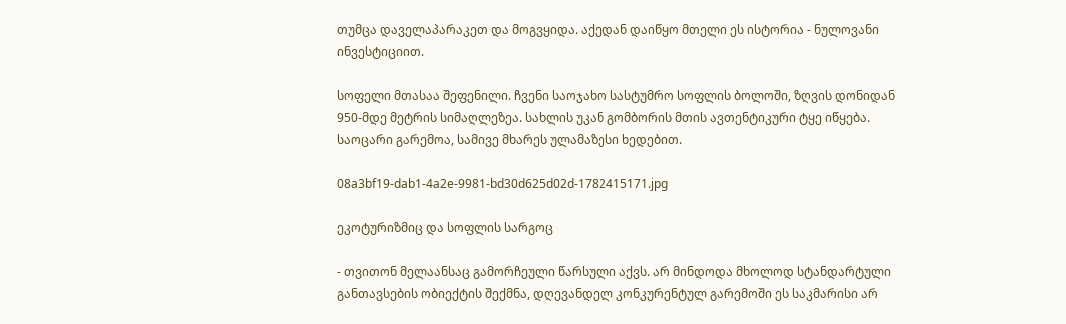თუმცა დაველაპარაკეთ და მოგვყიდა. აქედან დაიწყო მთელი ეს ისტორია - ნულოვანი ინვესტიციით.

სოფელი მთასაა შეფენილი. ჩვენი საოჯახო სასტუმრო სოფლის ბოლოში, ზღვის დონიდან 950-მდე მეტრის სიმაღლეზეა. სახლის უკან გომბორის მთის ავთენტიკური ტყე იწყება. საოცარი გარემოა, სამივე მხარეს ულამაზესი ხედებით.

08a3bf19-dab1-4a2e-9981-bd30d625d02d-1782415171.jpg

ეკოტურიზმიც და სოფლის სარგოც

- თვითონ მელაანსაც გამორჩეული წარსული აქვს. არ მინდოდა მხოლოდ სტანდარტული განთავსების ობიექტის შექმნა, დღევანდელ კონკურენტულ გარემოში ეს საკმარისი არ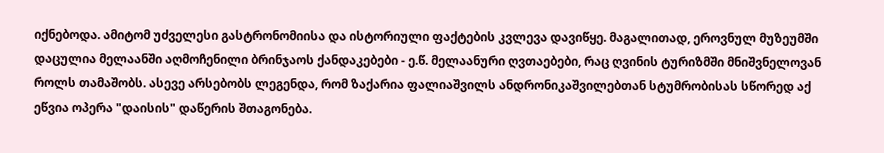იქნებოდა. ამიტომ უძველესი გასტრონომიისა და ისტორიული ფაქტების კვლევა დავიწყე. მაგალითად, ეროვნულ მუზეუმში დაცულია მელაანში აღმოჩენილი ბრინჯაოს ქანდაკებები - ე.წ. მელაანური ღვთაებები, რაც ღვინის ტურიზმში მნიშვნელოვან როლს თამაშობს. ასევე არსებობს ლეგენდა, რომ ზაქარია ფალიაშვილს ანდრონიკაშვილებთან სტუმრობისას სწორედ აქ ეწვია ოპერა "დაისის" დაწერის შთაგონება.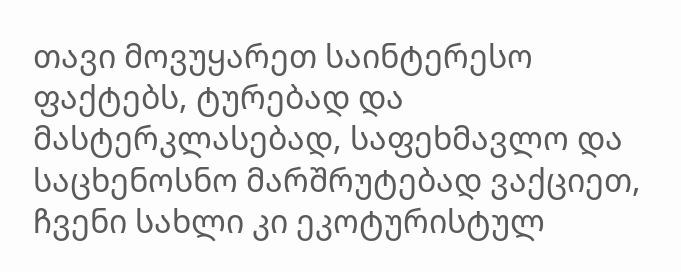თავი მოვუყარეთ საინტერესო ფაქტებს, ტურებად და მასტერკლასებად, საფეხმავლო და საცხენოსნო მარშრუტებად ვაქციეთ, ჩვენი სახლი კი ეკოტურისტულ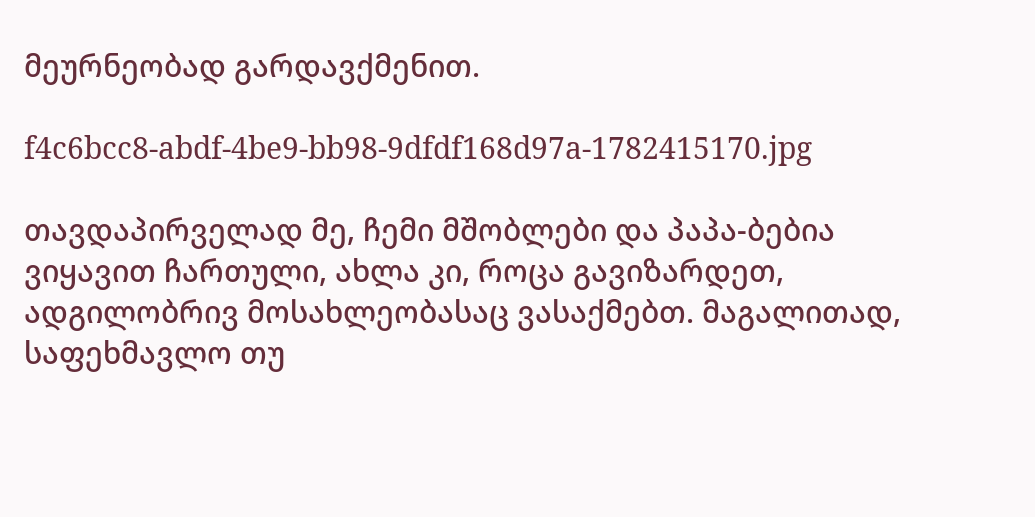მეურნეობად გარდავქმენით.

f4c6bcc8-abdf-4be9-bb98-9dfdf168d97a-1782415170.jpg

თავდაპირველად მე, ჩემი მშობლები და პაპა-ბებია ვიყავით ჩართული, ახლა კი, როცა გავიზარდეთ, ადგილობრივ მოსახლეობასაც ვასაქმებთ. მაგალითად, საფეხმავლო თუ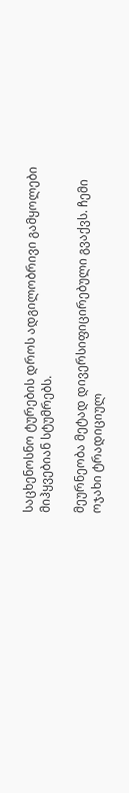საცხენოსნო ტურების დროს ადგილობრივი გამყოლები მიჰყვებიან სტუმრებს.

მეურნეობა მეტად დივერსიფიცირებული გვაქვს. ჩემი ოჯახი ტრადიციულ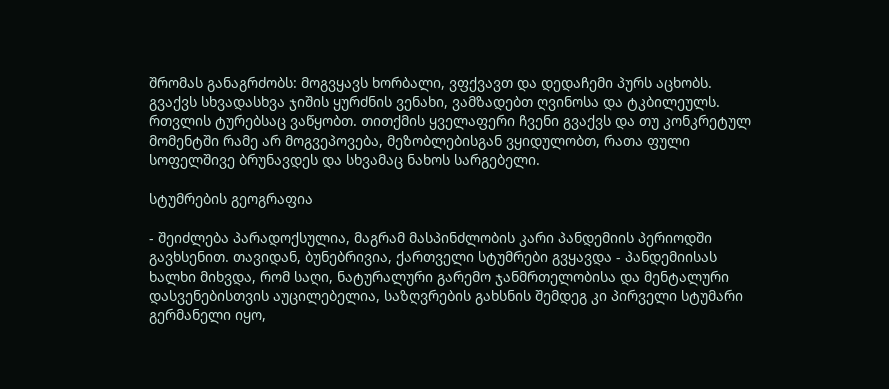შრომას განაგრძობს: მოგვყავს ხორბალი, ვფქვავთ და დედაჩემი პურს აცხობს. გვაქვს სხვადასხვა ჯიშის ყურძნის ვენახი, ვამზადებთ ღვინოსა და ტკბილეულს. რთვლის ტურებსაც ვაწყობთ. თითქმის ყველაფერი ჩვენი გვაქვს და თუ კონკრეტულ მომენტში რამე არ მოგვეპოვება, მეზობლებისგან ვყიდულობთ, რათა ფული სოფელშივე ბრუნავდეს და სხვამაც ნახოს სარგებელი.

სტუმრების გეოგრაფია

- შეიძლება პარადოქსულია, მაგრამ მასპინძლობის კარი პანდემიის პერიოდში გავხსენით. თავიდან, ბუნებრივია, ქართველი სტუმრები გვყავდა - პანდემიისას ხალხი მიხვდა, რომ საღი, ნატურალური გარემო ჯანმრთელობისა და მენტალური დასვენებისთვის აუცილებელია, საზღვრების გახსნის შემდეგ კი პირველი სტუმარი გერმანელი იყო,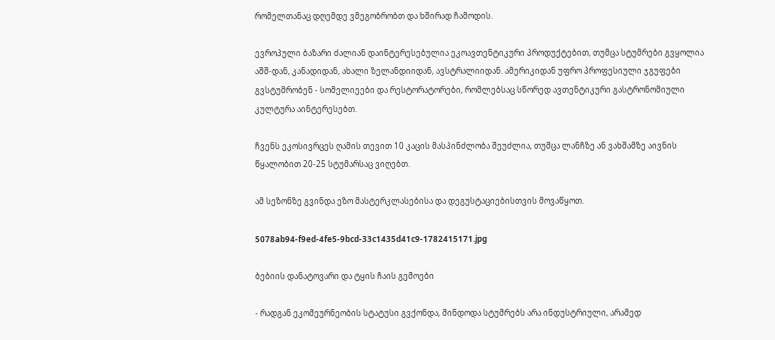რომელთანაც დღემდე ვმეგობრობთ და ხშირად ჩამოდის.

ევროპული ბაზარი ძალიან დაინტერესებულია ეკოავთენტიკური პროდუქტებით, თუმცა სტუმრები გვყოლია აშშ-დან, კანადიდან, ახალი ზელანდიიდან, ავსტრალიიდან. ამერიკიდან უფრო პროფესიული ჯგუფები გვსტუმრობენ - სომელიეები და რესტორატორები, რომლებსაც სწორედ ავთენტიკური გასტრონომიული კულტურა აინტერესებთ.

ჩვენს ეკოსივრცეს ღამის თევით 10 კაცის მასპინძლობა შეუძლია, თუმცა ლანჩზე ან ვახშამზე აივნის წყალობით 20-25 სტუმარსაც ვიღებთ.

ამ სეზონზე გვინდა ეზო მასტერკლასებისა და დეგუსტაციებისთვის მოვაწყოთ.

5078ab94-f9ed-4fe5-9bcd-33c1435d41c9-1782415171.jpg

ბებიის დანატოვარი და ტყის ჩაის გემოები

- რადგან ეკომეურნეობის სტატუსი გვქონდა, მინდოდა სტუმრებს არა ინდუსტრიული, არამედ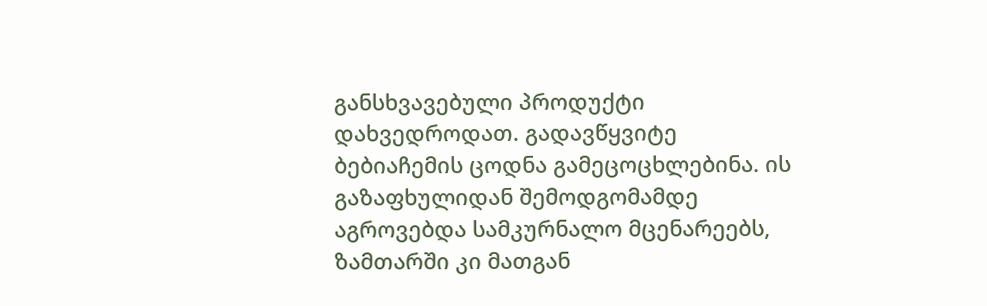განსხვავებული პროდუქტი დახვედროდათ. გადავწყვიტე ბებიაჩემის ცოდნა გამეცოცხლებინა. ის გაზაფხულიდან შემოდგომამდე აგროვებდა სამკურნალო მცენარეებს, ზამთარში კი მათგან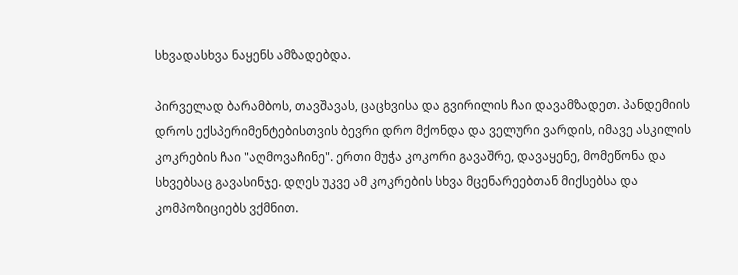სხვადასხვა ნაყენს ამზადებდა.

პირველად ბარამბოს, თავშავას, ცაცხვისა და გვირილის ჩაი დავამზადეთ. პანდემიის დროს ექსპერიმენტებისთვის ბევრი დრო მქონდა და ველური ვარდის, იმავე ასკილის კოკრების ჩაი "აღმოვაჩინე". ერთი მუჭა კოკორი გავაშრე, დავაყენე, მომეწონა და სხვებსაც გავასინჯე. დღეს უკვე ამ კოკრების სხვა მცენარეებთან მიქსებსა და კომპოზიციებს ვქმნით.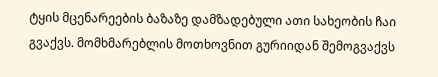ტყის მცენარეების ბაზაზე დამზადებული ათი სახეობის ჩაი გვაქვს. მომხმარებლის მოთხოვნით გურიიდან შემოგვაქვს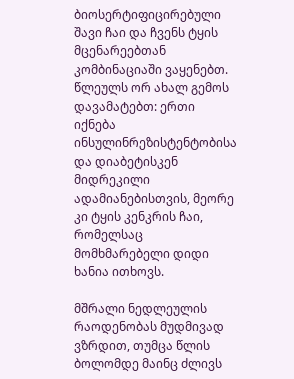ბიოსერტიფიცირებული შავი ჩაი და ჩვენს ტყის მცენარეებთან კომბინაციაში ვაყენებთ. წლეულს ორ ახალ გემოს დავამატებთ: ერთი იქნება ინსულინრეზისტენტობისა და დიაბეტისკენ მიდრეკილი ადამიანებისთვის, მეორე კი ტყის კენკრის ჩაი, რომელსაც მომხმარებელი დიდი ხანია ითხოვს.

მშრალი ნედლეულის რაოდენობას მუდმივად ვზრდით, თუმცა წლის ბოლომდე მაინც ძლივს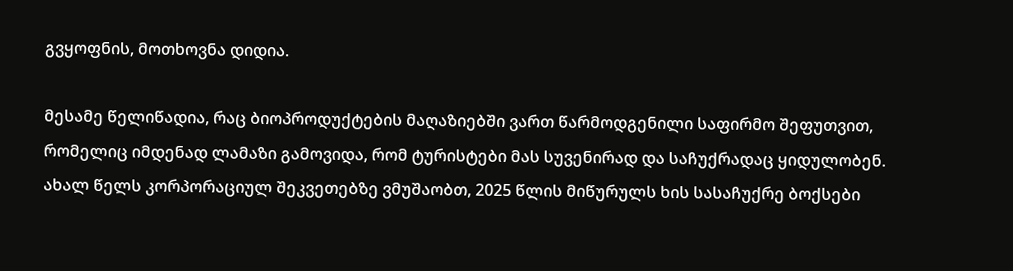გვყოფნის, მოთხოვნა დიდია.

მესამე წელიწადია, რაც ბიოპროდუქტების მაღაზიებში ვართ წარმოდგენილი საფირმო შეფუთვით, რომელიც იმდენად ლამაზი გამოვიდა, რომ ტურისტები მას სუვენირად და საჩუქრადაც ყიდულობენ. ახალ წელს კორპორაციულ შეკვეთებზე ვმუშაობთ, 2025 წლის მიწურულს ხის სასაჩუქრე ბოქსები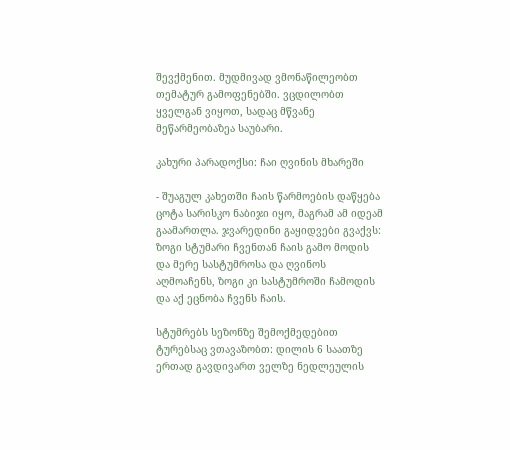შევქმენით. მუდმივად ვმონაწილეობთ თემატურ გამოფენებში. ვცდილობთ ყველგან ვიყოთ, სადაც მწვანე მეწარმეობაზეა საუბარი.

კახური პარადოქსი: ჩაი ღვინის მხარეში

- შუაგულ კახეთში ჩაის წარმოების დაწყება ცოტა სარისკო ნაბიჯი იყო, მაგრამ ამ იდეამ გაამართლა. ჯვარედინი გაყიდვები გვაქვს: ზოგი სტუმარი ჩვენთან ჩაის გამო მოდის და მერე სასტუმროსა და ღვინოს აღმოაჩენს, ზოგი კი სასტუმროში ჩამოდის და აქ ეცნობა ჩვენს ჩაის.

სტუმრებს სეზონზე შემოქმედებით ტურებსაც ვთავაზობთ: დილის 6 საათზე ერთად გავდივართ ველზე ნედლეულის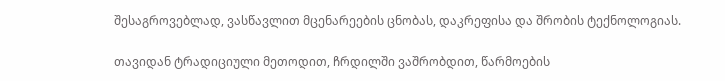შესაგროვებლად, ვასწავლით მცენარეების ცნობას, დაკრეფისა და შრობის ტექნოლოგიას.

თავიდან ტრადიციული მეთოდით, ჩრდილში ვაშრობდით, წარმოების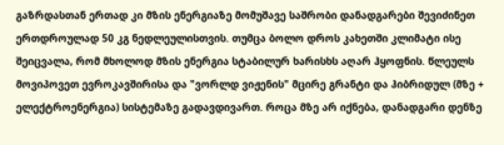გაზრდასთან ერთად კი მზის ენერგიაზე მომუშავე საშრობი დანადგარები შევიძინეთ ერთდროულად 50 კგ ნედლეულისთვის. თუმცა ბოლო დროს კახეთში კლიმატი ისე შეიცვალა, რომ მხოლოდ მზის ენერგია სტაბილურ ხარისხს აღარ ჰყოფნის. წლეულს მოვიპოვეთ ევროკავშირისა და "ვორლდ ვიჟენის" მცირე გრანტი და ჰიბრიდულ (მზე + ელექტროენერგია) სისტემაზე გადავდივართ. როცა მზე არ იქნება, დანადგარი დენზე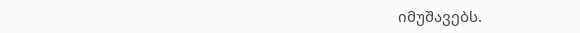იმუშავებს.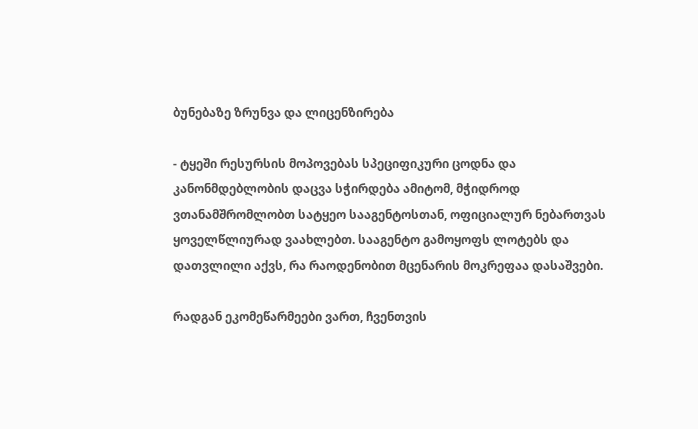ბუნებაზე ზრუნვა და ლიცენზირება

- ტყეში რესურსის მოპოვებას სპეციფიკური ცოდნა და კანონმდებლობის დაცვა სჭირდება ამიტომ, მჭიდროდ ვთანამშრომლობთ სატყეო სააგენტოსთან, ოფიციალურ ნებართვას ყოველწლიურად ვაახლებთ. სააგენტო გამოყოფს ლოტებს და დათვლილი აქვს, რა რაოდენობით მცენარის მოკრეფაა დასაშვები.

რადგან ეკომეწარმეები ვართ, ჩვენთვის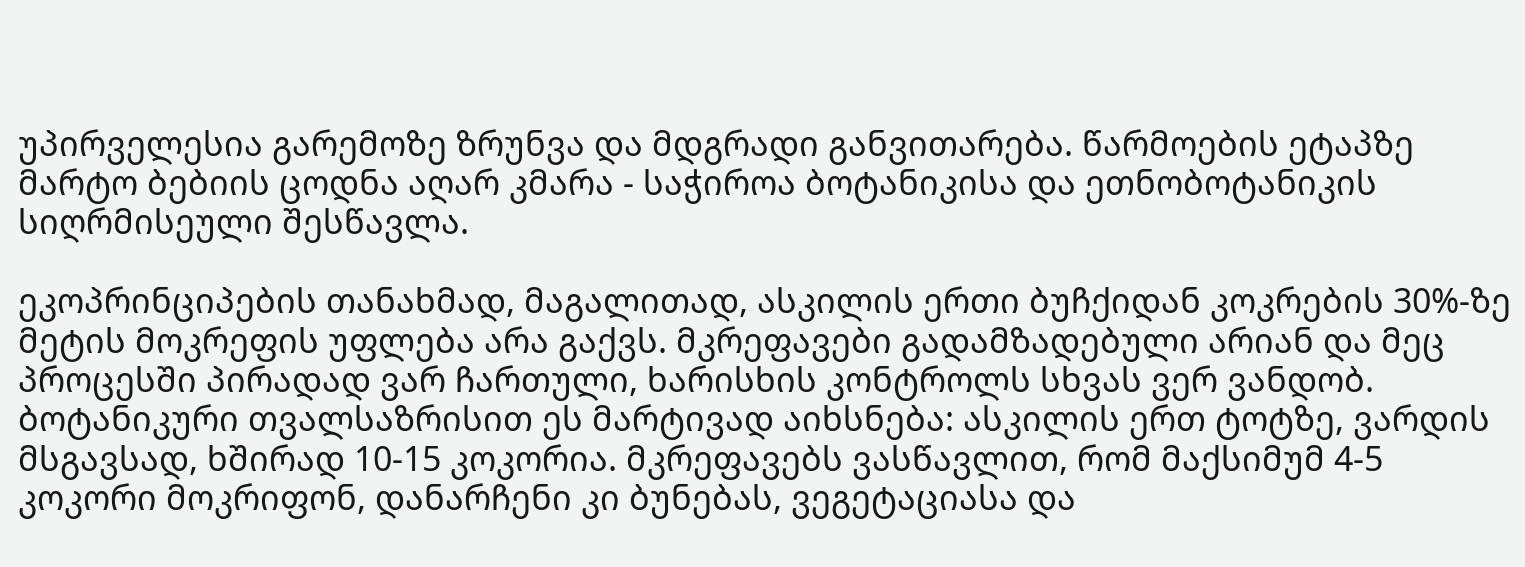უპირველესია გარემოზე ზრუნვა და მდგრადი განვითარება. წარმოების ეტაპზე მარტო ბებიის ცოდნა აღარ კმარა - საჭიროა ბოტანიკისა და ეთნობოტანიკის სიღრმისეული შესწავლა.

ეკოპრინციპების თანახმად, მაგალითად, ასკილის ერთი ბუჩქიდან კოკრების 30%-ზე მეტის მოკრეფის უფლება არა გაქვს. მკრეფავები გადამზადებული არიან და მეც პროცესში პირადად ვარ ჩართული, ხარისხის კონტროლს სხვას ვერ ვანდობ. ბოტანიკური თვალსაზრისით ეს მარტივად აიხსნება: ასკილის ერთ ტოტზე, ვარდის მსგავსად, ხშირად 10-15 კოკორია. მკრეფავებს ვასწავლით, რომ მაქსიმუმ 4-5 კოკორი მოკრიფონ, დანარჩენი კი ბუნებას, ვეგეტაციასა და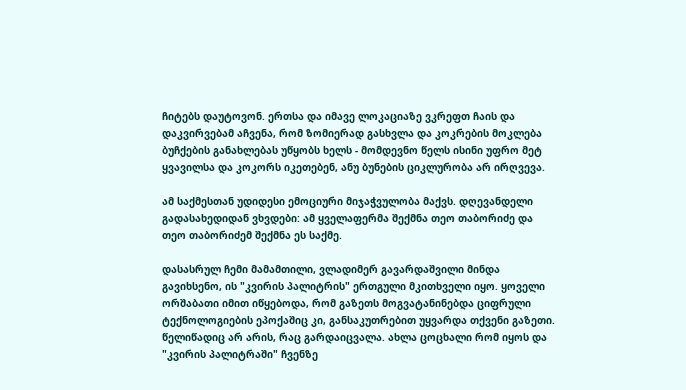ჩიტებს დაუტოვონ. ერთსა და იმავე ლოკაციაზე ვკრეფთ ჩაის და დაკვირვებამ აჩვენა, რომ ზომიერად გასხვლა და კოკრების მოკლება ბუჩქების განახლებას უწყობს ხელს - მომდევნო წელს ისინი უფრო მეტ ყვავილსა და კოკორს იკეთებენ, ანუ ბუნების ციკლურობა არ ირღვევა.

ამ საქმესთან უდიდესი ემოციური მიჯაჭვულობა მაქვს. დღევანდელი გადასახედიდან ვხვდები: ამ ყველაფერმა შექმნა თეო თაბორიძე და თეო თაბორიძემ შექმნა ეს საქმე.

დასასრულ ჩემი მამამთილი, ვლადიმერ გავარდაშვილი მინდა გავიხსენო, ის "კვირის პალიტრის" ერთგული მკითხველი იყო. ყოველი ორშაბათი იმით იწყებოდა, რომ გაზეთს მოგვატანინებდა ციფრული ტექნოლოგიების ეპოქაშიც კი, განსაკუთრებით უყვარდა თქვენი გაზეთი. წელიწადიც არ არის, რაც გარდაიცვალა. ახლა ცოცხალი რომ იყოს და "კვირის პალიტრაში" ჩვენზე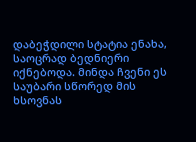დაბეჭდილი სტატია ენახა, საოცრად ბედნიერი იქნებოდა. მინდა ჩვენი ეს საუბარი სწორედ მის ხსოვნას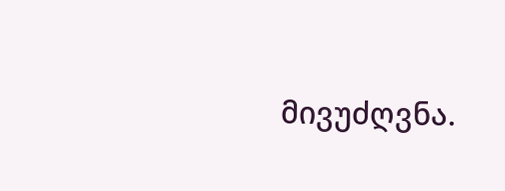მივუძღვნა.